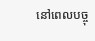នៅពេលបច្ចុ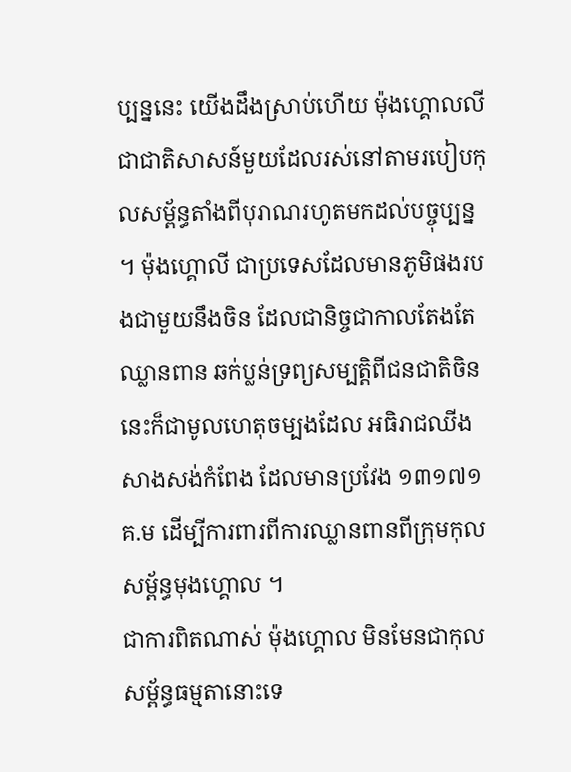ប្បន្ននេះ យើងដឹងស្រាប់ហើយ ម៉ុងហ្គោលលី ជាជាតិសាសន៍មួយដែលរស់នៅតាមរបៀបកុលសម្ព័ន្ធតាំងពីបុរាណរហូតមកដល់បច្ចុប្បន្ន ។ ម៉ុងហ្គោលី ជាប្រទេសដែលមានភូមិផងរបងជាមួយនឹងចិន ដែលជានិច្ចជាកាលតែងតែឈ្លានពាន ឆក់ប្លន់ទ្រព្យសម្បត្តិពីជនជាតិចិន នេះក៏ជាមូលហេតុចម្បងដែល អធិរាជឈីង សាងសង់កំពែង ដែលមានប្រវែង ១៣១៧១ គ.ម ដើម្បីការពារពីការឈ្លានពានពីក្រុមកុល សម្ព័ន្ធមុងហ្គោល ។
ជាការពិតណាស់ ម៉ុងហ្គោល មិនមែនជាកុលសម្ព័ន្ធធម្មតានោះទេ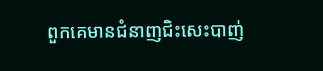ពួកគេមានជំនាញជិះសេះបាញ់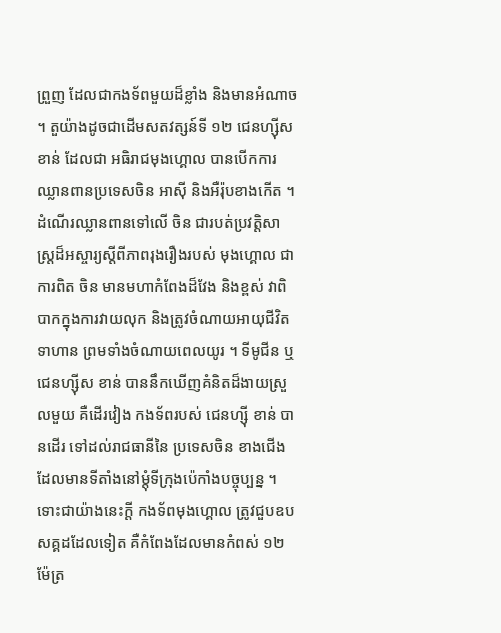ព្រួញ ដែលជាកងទ័ពមួយដ៏ខ្លាំង និងមានអំណាច ។ តួយ៉ាងដូចជាដើមសតវត្សន៍ទី ១២ ជេនហ្សុីស ខាន់ ដែលជា អធិរាជមុងហ្គោល បានបើកការឈ្លានពានប្រទេសចិន អាសុី និងអឺរ៉ុបខាងកើត ។ ដំណើរឈ្លានពានទៅលើ ចិន ជារបត់ប្រវត្តិសាស្ត្រដ៏អស្ចារ្យស្តីពីភាពរុងរឿងរបស់ មុងហ្គោល ជាការពិត ចិន មានមហាកំពែងដ៏វែង និងខ្ពស់ វាពិបាកក្នុងការវាយលុក និងត្រូវចំណាយអាយុជីវិតទាហាន ព្រមទាំងចំណាយពេលយូរ ។ ទីមូជីន ឬ ជេនហ្សុីស ខាន់ បាននឹកឃើញគំនិតដ៏ងាយស្រួលមួយ គឺដើរវៀង កងទ័ពរបស់ ជេនហ្សុី ខាន់ បានដើរ ទៅដល់រាជធានីនៃ ប្រទេសចិន ខាងជើង ដែលមានទីតាំងនៅម្តុំទីក្រុងប៉េកាំងបច្ចុប្បន្ន ។ ទោះជាយ៉ាងនេះក្ដី កងទ័ពមុងហ្គោល ត្រូវជួបឧបសគ្គដដែលទៀត គឺកំពែងដែលមានកំពស់ ១២ម៉ែត្រ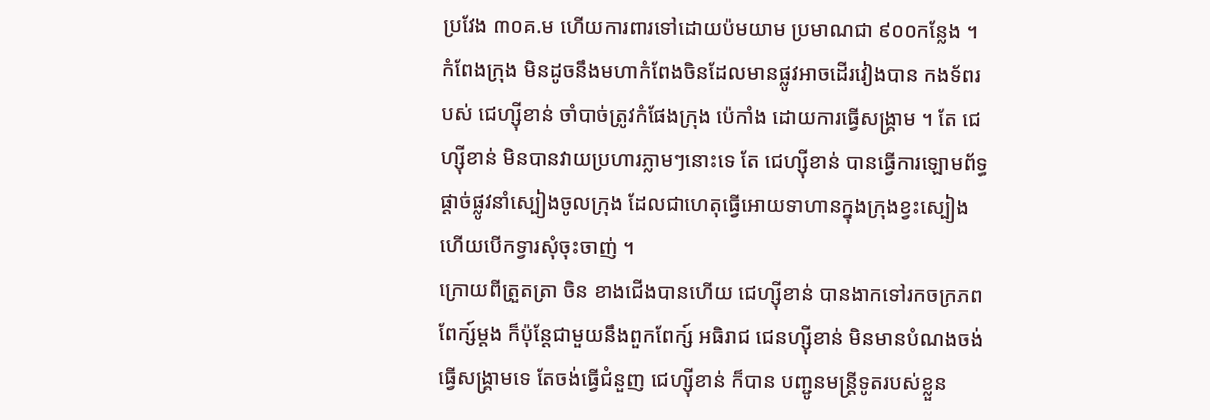ប្រវែង ៣០គ.ម ហើយការពារទៅដោយប៉មយាម ប្រមាណជា ៩០០កន្លែង ។ កំពែងក្រុង មិនដូចនឹងមហាកំពែងចិនដែលមានផ្លូវអាចដើរវៀងបាន កងទ័ពរបស់ ជេហ្សុីខាន់ ចាំបាច់ត្រូវកំផែងក្រុង ប៉េកាំង ដោយការធ្វើសង្គ្រាម ។ តែ ជេហ្សុីខាន់ មិនបានវាយប្រហារភ្លាមៗនោះទេ តែ ជេហ្សុីខាន់ បានធ្វើការឡោមព័ទ្ធផ្តាច់ផ្លូវនាំស្បៀងចូលក្រុង ដែលជាហេតុធ្វើអោយទាហានក្នុងក្រុងខ្វះស្បៀង ហើយបើកទ្វារសុំចុះចាញ់ ។
ក្រោយពីត្រួតត្រា ចិន ខាងជើងបានហើយ ជេហ្សុីខាន់ បានងាកទៅរកចក្រភពពែក្ស៍ម្តង ក៏ប៉ុន្តែជាមួយនឹងពួកពែក្ស៍ អធិរាជ ជេនហ្សុីខាន់ មិនមានបំណងចង់ធ្វើសង្គ្រាមទេ តែចង់ធ្វើជំនួញ ជេហ្សុីខាន់ ក៏បាន បញ្ជូនមន្ត្រីទូតរបស់ខ្លួន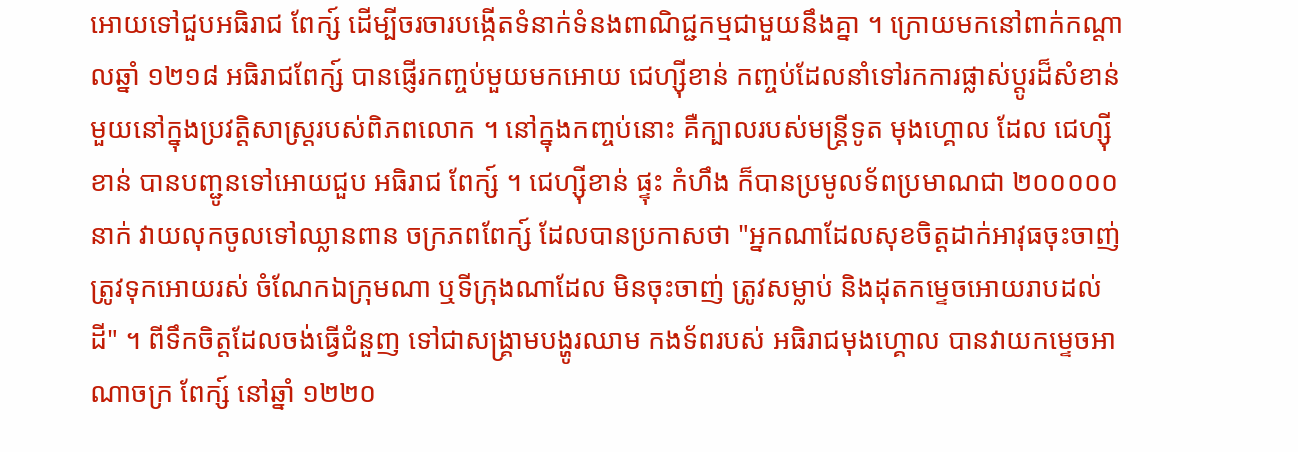អោយទៅជួបអធិរាជ ពែក្ស៍ ដើម្បីចរចារបង្កើតទំនាក់ទំនងពាណិជ្ជកម្មជាមួយនឹងគ្នា ។ ក្រោយមកនៅពាក់កណ្តាលឆ្នាំ ១២១៨ អធិរាជពែក្ស៍ បានផ្ញើរកញ្ចប់មួយមកអោយ ជេហ្សុីខាន់ កញ្ចប់ដែលនាំទៅរកការផ្លាស់ប្តូរដ៏សំខាន់មួយនៅក្នុងប្រវត្តិសាស្ត្ររបស់ពិភពលោក ។ នៅក្នុងកញ្ចប់នោះ គឺក្បាលរបស់មន្ត្រីទូត មុងហ្គោល ដែល ជេហ្សុីខាន់ បានបញ្ជូនទៅអោយជួប អធិរាជ ពែក្ស៍ ។ ជេហ្សុីខាន់ ផ្ទុះ កំហឹង ក៏បានប្រមូលទ័ពប្រមាណជា ២០០០០០នាក់ វាយលុកចូលទៅឈ្លានពាន ចក្រភពពែក្ស៍ ដែលបានប្រកាសថា "អ្នកណាដែលសុខចិត្តដាក់អាវុធចុះចាញ់ ត្រូវទុកអោយរស់ ចំណែកឯក្រុមណា ឬទីក្រុងណាដែល មិនចុះចាញ់ ត្រូវសម្លាប់ និងដុតកម្ទេចអោយរាបដល់ដី" ។ ពីទឹកចិត្តដែលចង់ធ្វើជំនួញ ទៅជាសង្គ្រាមបង្ហូរឈាម កងទ័ពរបស់ អធិរាជមុងហ្គោល បានវាយកម្ទេចអាណាចក្រ ពែក្ស៍ នៅឆ្នាំ ១២២០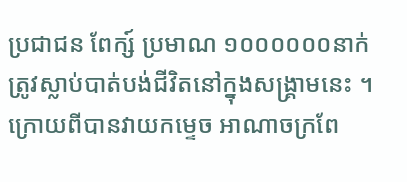ប្រជាជន ពែក្ស៍ ប្រមាណ ១០០០០០០នាក់ ត្រូវស្លាប់បាត់បង់ជីវិតនៅក្នុងសង្គ្រាមនេះ ។
ក្រោយពីបានវាយកម្ទេច អាណាចក្រពែ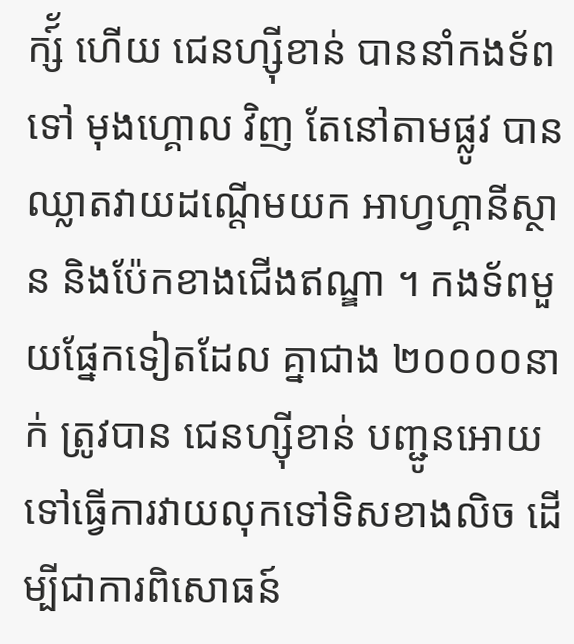ក្ស៍័ ហើយ ជេនហ្សុីខាន់ បាននាំកងទ័ពទៅ មុងហ្គោល វិញ តែនៅតាមផ្លូវ បានឈ្លាតវាយដណ្តើមយក អាហ្វហ្គានីស្ថាន និងប៉ែកខាងជើងឥណ្ឌា ។ កងទ័ពមួយផ្នែកទៀតដែល គ្នាជាង ២០០០០នាក់ ត្រូវបាន ជេនហ្សុីខាន់ បញ្ជូនអោយទៅធ្វើការវាយលុកទៅទិសខាងលិច ដើម្បីជាការពិសោធន៍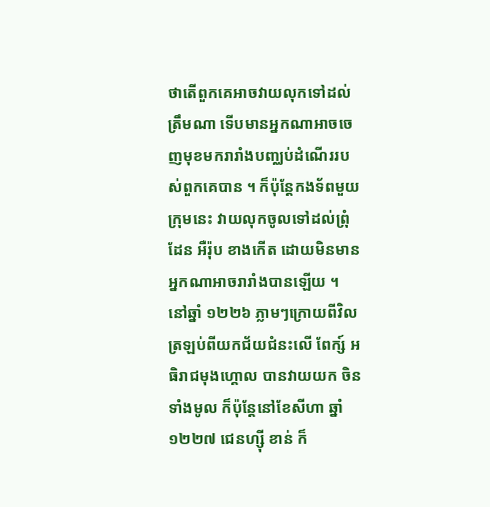ថាតើពួកគេអាចវាយលុកទៅដល់ត្រឹមណា ទើបមានអ្នកណាអាចចេញមុខមករារាំងបញ្ឈប់ដំណើររបស់ពួកគេបាន ។ ក៏ប៉ុន្តែកងទ័ពមួយក្រុមនេះ វាយលុកចូលទៅដល់ព្រុំដែន អឺរ៉ុប ខាងកើត ដោយមិនមានអ្នកណាអាចរារាំងបានឡើយ ។
នៅឆ្នាំ ១២២៦ ភ្លាមៗក្រោយពីវិលត្រឡប់ពីយកជ័យជំនះលើ ពែក្ស៍ អធិរាជមុងហ្គោល បានវាយយក ចិន ទាំងមូល ក៏ប៉ុន្តែនៅខែសីហា ឆ្នាំ១២២៧ ជេនហ្សុី ខាន់ ក៏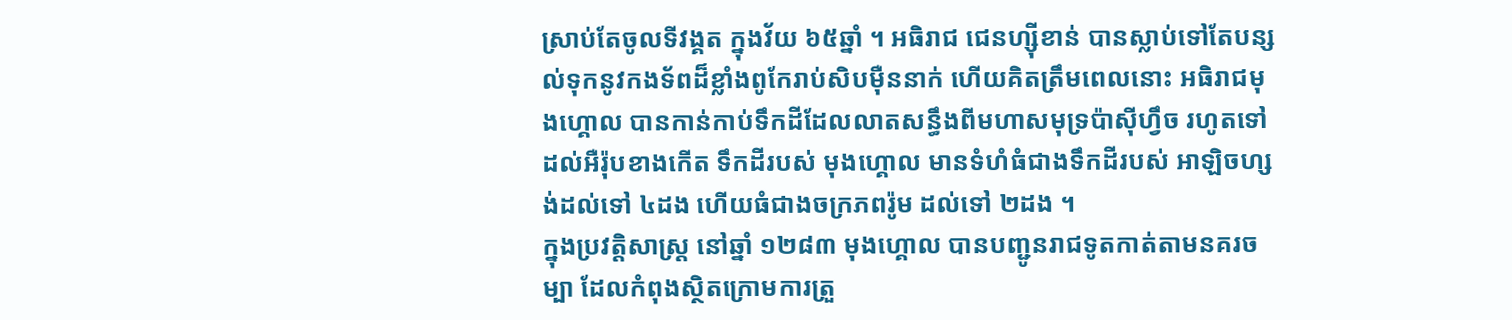ស្រាប់តែចូលទីវង្គត ក្នុងវ័យ ៦៥ឆ្នាំ ។ អធិរាជ ជេនហ្សុីខាន់ បានស្លាប់ទៅតែបន្សល់ទុកនូវកងទ័ពដ៏ខ្លាំងពូកែរាប់សិបម៉ឺននាក់ ហើយគិតត្រឹមពេលនោះ អធិរាជមុងហ្គោល បានកាន់កាប់ទឹកដីដែលលាតសន្ធឹងពីមហាសមុទ្រប៉ាសុីហ្វឹច រហូតទៅដល់អឺរ៉ុបខាងកើត ទឹកដីរបស់ មុងហ្គោល មានទំហំធំជាងទឹកដីរបស់ អាឡិចហ្សង់ដល់ទៅ ៤ដង ហើយធំជាងចក្រភពរ៉ូម ដល់ទៅ ២ដង ។
ក្នុងប្រវត្តិសាស្ត្រ នៅឆ្នាំ ១២៨៣ មុងហ្គោល បានបញ្ជូនរាជទូតកាត់តាមនគរចម្បា ដែលកំពុងស្ថិតក្រោមការត្រួ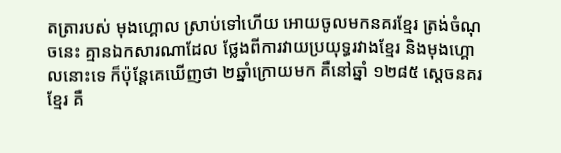តត្រារបស់ មុងហ្គោល ស្រាប់ទៅហើយ អោយចូលមកនគរខ្មែរ ត្រង់ចំណុចនេះ គ្មានឯកសារណាដែល ថ្លែងពីការវាយប្រយុទ្ធរវាងខ្មែរ និងមុងហ្គោលនោះទេ ក៏ប៉ុន្តែគេឃើញថា ២ឆ្នាំក្រោយមក គឺនៅឆ្នាំ ១២៨៥ ស្តេចនគរខ្មែរ គឺ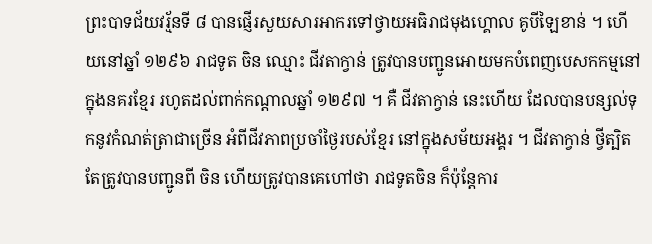ព្រះបាទជ័យវរ្ម័នទី ៨ បានផ្ញើរសួយសារអាករទៅថ្វាយអធិរាជមុងហ្គោល គូបីឡៃខាន់ ។ ហើយនៅឆ្នាំ ១២៩៦ រាជទូត ចិន ឈ្មោះ ជីវតាក្វាន់ ត្រូវបានបញ្ជូនអោយមកបំពេញបេសកកម្មនៅក្នុងនគរខ្មែរ រហូតដល់ពាក់កណ្តាលឆ្នាំ ១២៩៧ ។ គឺ ជីវតាក្វាន់ នេះហើយ ដែលបានបន្សល់ទុកនូវកំណត់ត្រាជាច្រើន អំពីជីវភាពប្រចាំថ្ងៃរបស់ខ្មែរ នៅក្នុងសម័យអង្គរ ។ ជីវតាក្វាន់ ថ្វីត្បិតតែត្រូវបានបញ្ជូនពី ចិន ហើយត្រូវបានគេហៅថា រាជទូតចិន ក៏ប៉ុន្តែការ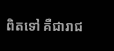ពិតទៅ គឺជារាជ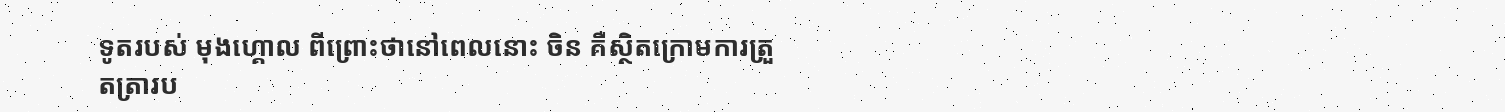ទូតរបស់ មុងហ្គោល ពីព្រោះថានៅពេលនោះ ចិន គឺស្ថិតក្រោមការត្រួតត្រារប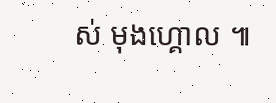ស់ មុងហ្គោល ៕